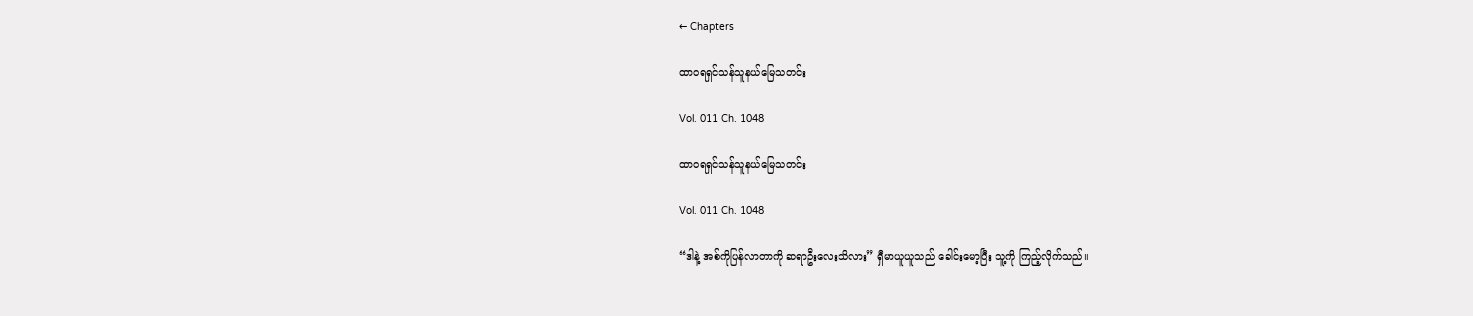← Chapters

ထာဝရရှင်သန်သူနယ်မြေသတင်း

Vol. 011 Ch. 1048

ထာဝရရှင်သန်သူနယ်မြေသတင်း

Vol. 011 Ch. 1048

“ဒါနဲ့ အစ်ကိုပြန်လာတာကို ဆရာဦးလေးသိလား” ရှီမာယူယူသည် ခေါင်းမော့ပြီး သူ့ကို ကြည့်လိုက်သည်။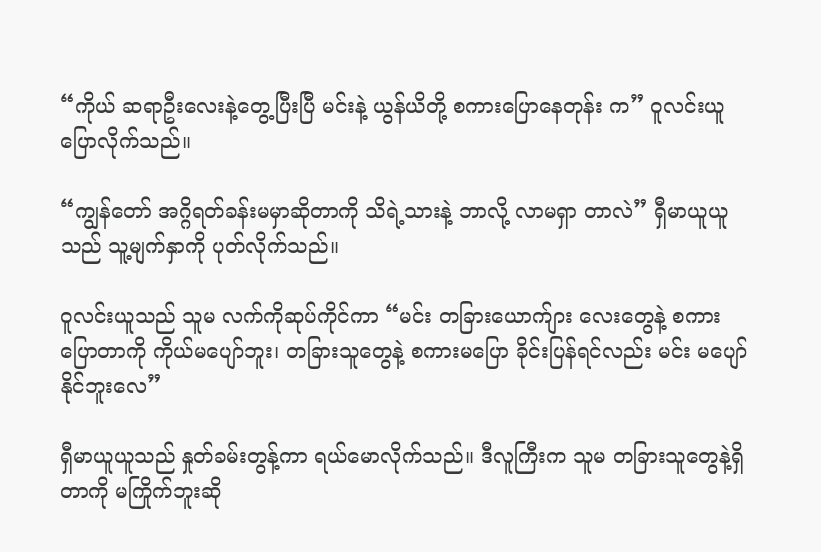“ကိုယ် ဆရာဦးလေးနဲ့တွေ့ပြီးပြီ မင်းနဲ့ ယွန်ယိတို့ စကားပြောနေတုန်း က” ဝူလင်းယူ ပြောလိုက်သည်။

“ကျွန်တော် အဂ္ဂိရတ်ခန်းမမှာဆိုတာကို သိရဲ့သားနဲ့ ဘာလို့ လာမရှာ တာလဲ” ရှီမာယူယူသည် သူ့မျက်နှာကို ပုတ်လိုက်သည်။

ဝူလင်းယူသည် သူမ လက်ကိုဆုပ်ကိုင်ကာ “မင်း တခြားယောက်ျား လေးတွေနဲ့ စကားပြောတာကို ကိုယ်မပျော်ဘူး၊ တခြားသူတွေနဲ့ စကားမပြော ခိုင်းပြန်ရင်လည်း မင်း မပျော်နိုင်ဘူးလေ”

ရှီမာယူယူသည် နှုတ်ခမ်းတွန့်ကာ ရယ်မောလိုက်သည်။ ဒီလူကြီးက သူမ တခြားသူတွေနဲ့ရှိတာကို မကြိုက်ဘူးဆို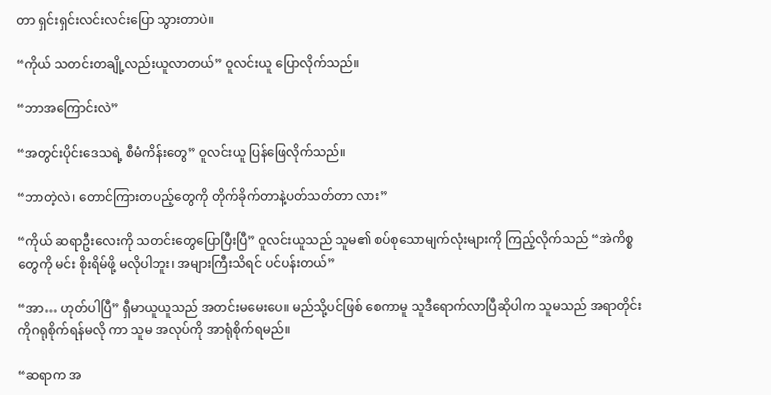တာ ရှင်းရှင်းလင်းလင်းပြော သွားတာပဲ။

“ကိုယ် သတင်းတချို့လည်းယူလာတယ်” ဝူလင်းယူ ပြောလိုက်သည်။

“ဘာအကြောင်းလဲ”

“အတွင်းပိုင်းဒေသရဲ့ စီမံကိန်းတွေ” ဝူလင်းယူ ပြန်ဖြေလိုက်သည်။

“ဘာတဲ့လဲ၊ တောင်ကြားတပည့်တွေကို တိုက်ခိုက်တာနဲ့ပတ်သတ်တာ လား”

“ကိုယ် ဆရာဦးလေးကို သတင်းတွေပြောပြီးပြီ” ဝူလင်းယူသည် သူမ၏ စပ်စုသောမျက်လုံးများကို ကြည့်လိုက်သည် “အဲကိစ္စတွေကို မင်း စိုးရိမ်ဖို့ မလိုပါဘူး၊ အများကြီးသိရင် ပင်ပန်းတယ်”

“အာ… ဟုတ်ပါပြီ” ရှီမာယူယူသည် အတင်းမမေးပေ။ မည်သို့ပင်ဖြစ် စေကာမူ သူဒီရောက်လာပြီဆိုပါက သူမသည် အရာတိုင်းကိုဂရုစိုက်ရန်မလို ကာ သူမ အလုပ်ကို အာရုံစိုက်ရမည်။

“ဆရာက အ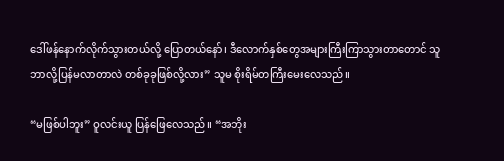ဒေါ်ဖန်နောက်လိုက်သွားတယ်လို့ ပြောတယ်နော်၊ ဒီလောက်နှစ်တွေအများကြီးကြာသွားတာတောင် သူ ဘာလို့ပြန်မလာတာလဲ တစ်ခုခုဖြစ်လို့လား” သူမ စိုးရိမ်တကြီးမေးလေသည်။

“မဖြစ်ပါဘူး” ဝူလင်းယူ ပြန်ဖြေလေသည်။ “အဘိုး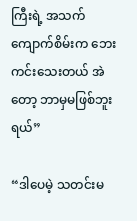ကြီးရဲ့ အသက် ကျောက်စိမ်းက ဘေးကင်းသေးတယ် အဲတော့ ဘာမှမဖြစ်ဘူးရယ်”

“ဒါပေမဲ့ သတင်းမ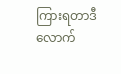ကြားရတာဒီလောက်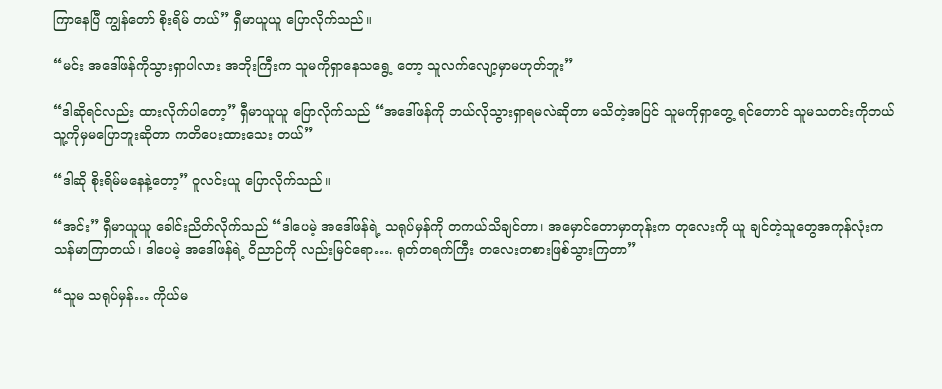ကြာနေပြီ ကျွန်တော် စိုးရိမ် တယ်” ရှီမာယူယူ ပြောလိုက်သည်။

“မင်း အဒေါ်ဖန်ကိုသွားရှာပါလား အဘိုးကြီးက သူမကိုရှာနေသရွေ့ တော့ သူလက်လျော့မှာမဟုတ်ဘူး”

“ဒါဆိုရင်လည်း ထားလိုက်ပါတော့” ရှီမာယူယူ ပြောလိုက်သည် “အဒေါ်ဖန်ကို ဘယ်လိုသွားရှာရမလဲဆိုတာ မသိတဲ့အပြင် သူမကိုရှာတွေ့ ရင်တောင် သူမသတင်းကိုဘယ်သူ့ကိုမှမပြောဘူးဆိုတာ ကတိပေးထားသေး တယ်”

“ဒါဆို စိုးရိမ်မနေနဲ့တော့” ဝူလင်းယူ ပြောလိုက်သည်။

“အင်း” ရှီမာယူယူ ခေါင်းညိတ်လိုက်သည် “ဒါပေမဲ့ အဒေါ်ဖန်ရဲ့ သရုပ်မှန်ကို တကယ်သိချင်တာ၊ အမှောင်တောမှာတုန်းက တုလေးကို ယူ ချင်တဲ့သူတွေအကုန်လုံးက သန်မာကြာတယ်၊ ဒါပေမဲ့ အဒေါ်ဖန်ရဲ့ ဝိညာဉ်ကို လည်းမြင်ရော…. ရုတ်တရက်ကြီး တလေးတစားဖြစ်သွားကြတာ”

“သူမ သရုပ်မှန်… ကိုယ်မ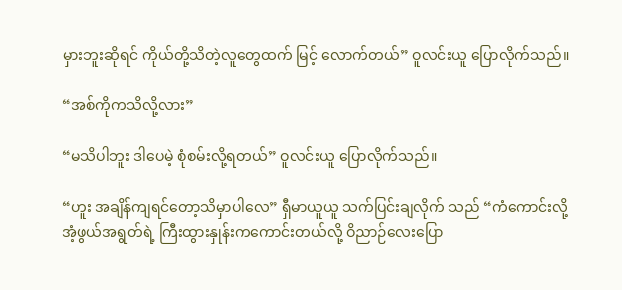မှားဘူးဆိုရင် ကိုယ်တို့သိတဲ့လူတွေထက် မြင့် လောက်တယ်” ဝူလင်းယူ ပြောလိုက်သည်။

“အစ်ကိုကသိလို့လား”

“မသိပါဘူး ဒါပေမဲ့ စုံစမ်းလို့ရတယ်” ဝူလင်းယူ ပြောလိုက်သည်။

“ဟူး အချိန်ကျရင်တော့သိမှာပါလေ” ရှီမာယူယူ သက်ပြင်းချလိုက် သည် “ကံကောင်းလို့ အံ့ဖွယ်အရွတ်ရဲ့ ကြီးထွားနှုန်းကကောင်းတယ်လို့ ဝိညာဉ်လေးပြော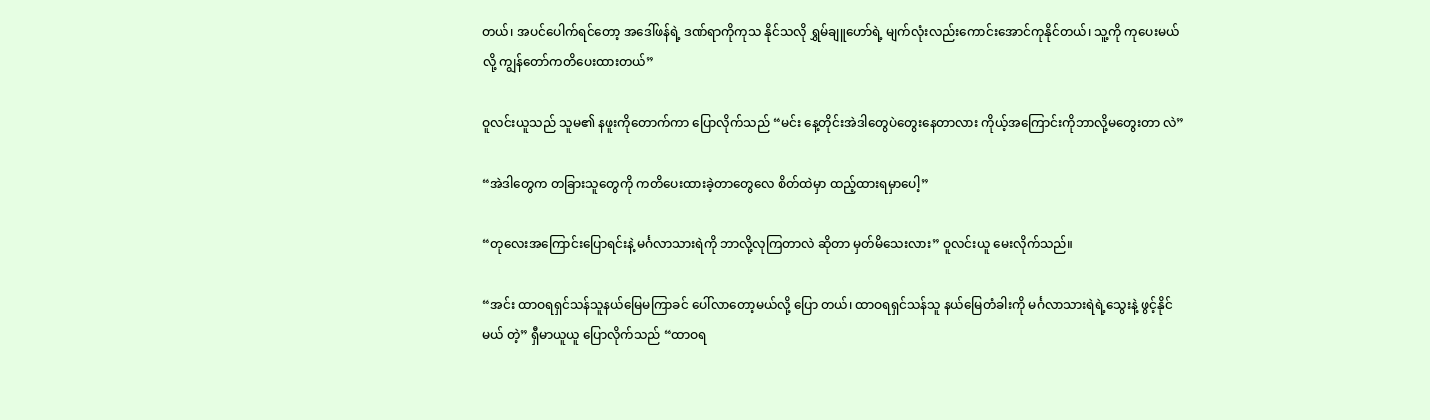တယ်၊ အပင်ပေါက်ရင်တော့ အဒေါ်ဖန်ရဲ့ ဒဏ်ရာကိုကုသ နိုင်သလို ရွှမ်ချူဟော်ရဲ့ မျက်လုံးလည်းကောင်းအောင်ကုနိုင်တယ်၊ သူ့ကို ကုပေးမယ်လို့ ကျွန်တော်ကတိပေးထားတယ်”

ဝူလင်းယူသည် သူမ၏ နဖူးကိုတောက်ကာ ပြောလိုက်သည် “မင်း နေ့တိုင်းအဲဒါတွေပဲတွေးနေတာလား ကိုယ့်အကြောင်းကိုဘာလို့မတွေးတာ လဲ”

“အဲဒါတွေက တခြားသူတွေကို ကတိပေးထားခဲ့တာတွေလေ စိတ်ထဲမှာ ထည့်ထားရမှာပေါ့”

“တုလေးအကြောင်းပြောရင်းနဲ့ မင်္ဂလာသားရဲကို ဘာလို့လုကြတာလဲ ဆိုတာ မှတ်မိသေးလား” ဝူလင်းယူ မေးလိုက်သည်။

“အင်း ထာဝရရှင်သန်သူနယ်မြေမကြာခင် ပေါ်လာတော့မယ်လို့ ပြော တယ်၊ ထာဝရရှင်သန်သူ နယ်မြေတံခါးကို မင်္ဂလာသားရဲရဲ့သွေးနဲ့ ဖွင့်နိုင်မယ် တဲ့” ရှီမာယူယူ ပြောလိုက်သည် “ထာဝရ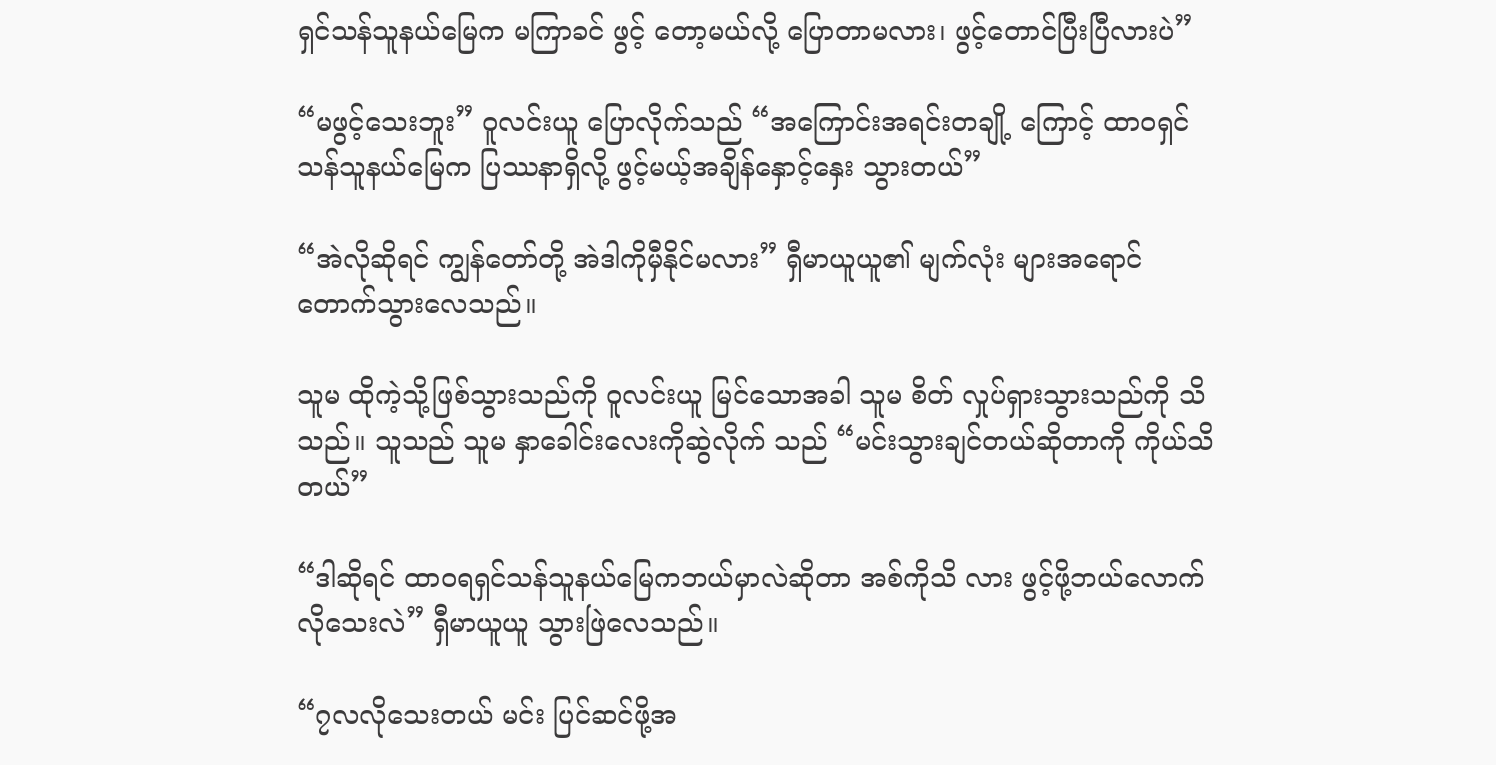ရှင်သန်သူနယ်မြေက မကြာခင် ဖွင့် တော့မယ်လို့ ပြောတာမလား၊ ဖွင့်တောင်ပြီးပြီလားပဲ”

“မဖွင့်သေးဘူး” ဝူလင်းယူ ပြောလိုက်သည် “အကြောင်းအရင်းတချို့ ကြောင့် ထာဝရှင်သန်သူနယ်မြေက ပြဿနာရှိလို့ ဖွင့်မယ့်အချိန်နှောင့်နှေး သွားတယ်”

“အဲလိုဆိုရင် ကျွန်တော်တို့ အဲဒါကိုမှီနိုင်မလား” ရှီမာယူယူ၏ မျက်လုံး များအရောင်တောက်သွားလေသည်။

သူမ ထိုကဲ့သို့ဖြစ်သွားသည်ကို ဝူလင်းယူ မြင်သောအခါ သူမ စိတ် လှုပ်ရှားသွားသည်ကို သိသည်။ သူသည် သူမ နှာခေါင်းလေးကိုဆွဲလိုက် သည် “မင်းသွားချင်တယ်ဆိုတာကို ကိုယ်သိတယ်”

“ဒါဆိုရင် ထာဝရရှင်သန်သူနယ်မြေကဘယ်မှာလဲဆိုတာ အစ်ကိုသိ လား ဖွင့်ဖို့ဘယ်လောက်လိုသေးလဲ” ရှီမာယူယူ သွားဖြဲလေသည်။

“၇လလိုသေးတယ် မင်း ပြင်ဆင်ဖို့အ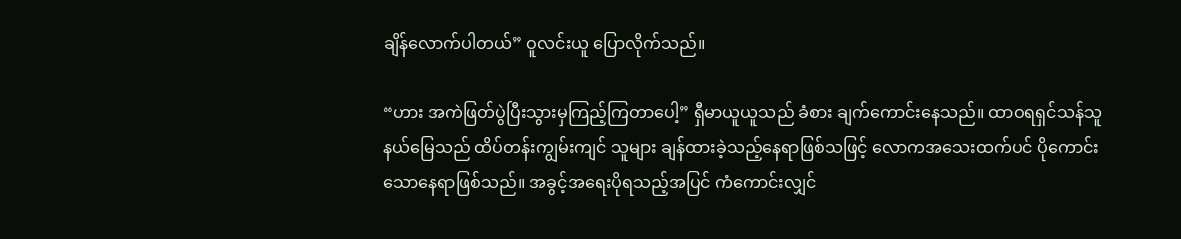ချိန်လောက်ပါတယ်” ဝူလင်းယူ ပြောလိုက်သည်။

“ဟား အကဲဖြတ်ပွဲပြီးသွားမှကြည့်ကြတာပေါ့” ရှီမာယူယူသည် ခံစား ချက်ကောင်းနေသည်။ ထာဝရရှင်သန်သူနယ်မြေသည် ထိပ်တန်းကျွမ်းကျင် သူများ ချန်ထားခဲ့သည့်နေရာဖြစ်သဖြင့် လောကအသေးထက်ပင် ပိုကောင်း သောနေရာဖြစ်သည်။ အခွင့်အရေးပိုရသည့်အပြင် ကံကောင်းလျှင်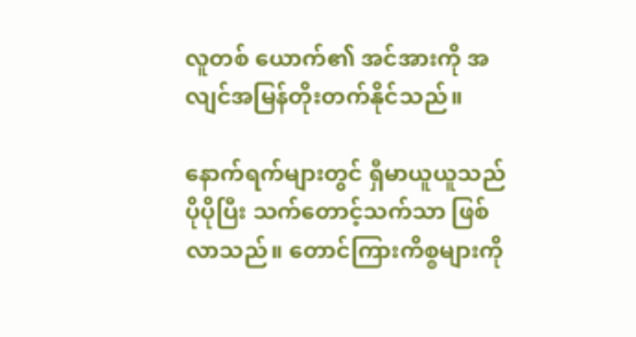လူတစ် ယောက်၏ အင်အားကို အလျင်အမြန်တိုးတက်နိုင်သည်။

နောက်ရက်များတွင် ရှီမာယူယူသည် ပိုပိုပြီး သက်တောင့်သက်သာ ဖြစ် လာသည်။ တောင်ကြားကိစ္စများကို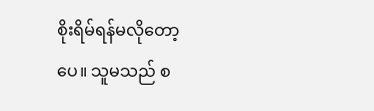စိုးရိမ်ရန်မလိုတော့ပေ။ သူမသည် စ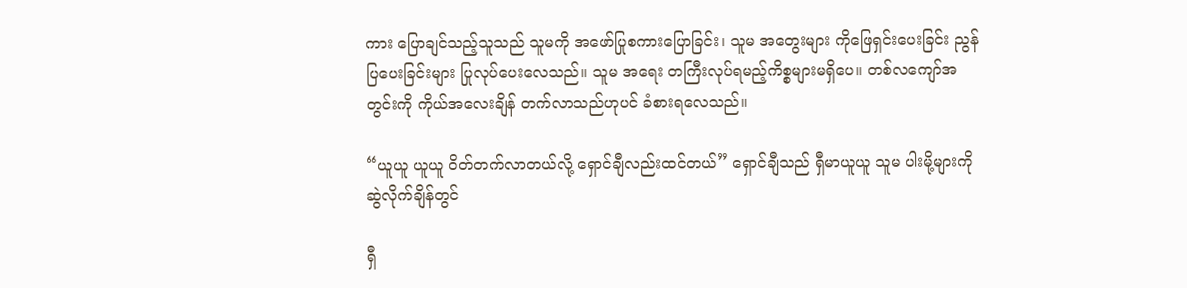ကား ပြောချင်သည့်သူသည် သူမကို အဖော်ပြုစကားပြောခြင်း၊ သူမ အတွေးများ ကိုဖြေရှင်းပေးခြင်း ညွန်ပြပေးခြင်းများ ပြုလုပ်ပေးလေသည်။ သူမ အရေး တကြီးလုပ်ရမည့်ကိစ္စများမရှိပေ။ တစ်လကျော်အတွင်းကို ကိုယ်အလေးချိန် တက်လာသည်ဟုပင် ခံစားရလေသည်။

“ယူယူ ယူယူ ဝိတ်တက်လာတယ်လို့ ရှောင်ချီလည်းထင်တယ်” ရှောင်ချီသည် ရှီမာယူယူ သူမ ပါးမို့များကိုဆွဲလိုက်ချိန်တွင်

ရှီ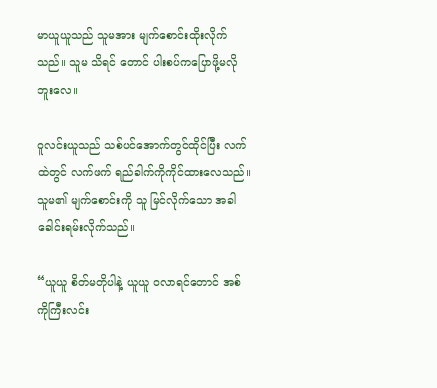မာယူယူသည် သူမအား မျက်စောင်းထိုးလိုက်သည်။ သူမ သိရင် တောင် ပါးစပ်ကပြောဖို့မလိုဘူးလေ။

ဝူလင်းယူသည် သစ်ပင်အောက်တွင်ထိုင်ပြီး လက်ထဲတွင် လက်ဖက် ရည်ခါက်ကိုကိုင်ထားလေသည်။ သူမ၏ မျက်စောင်းကို သူ မြင်လိုက်သော အခါ ခေါင်းရမ်းလိုက်သည်။

“ယူယူ စိတ်မတိုပါနဲ့ ယူယူ ဝလာရင်တောင် အစ်ကိုကြီးလင်း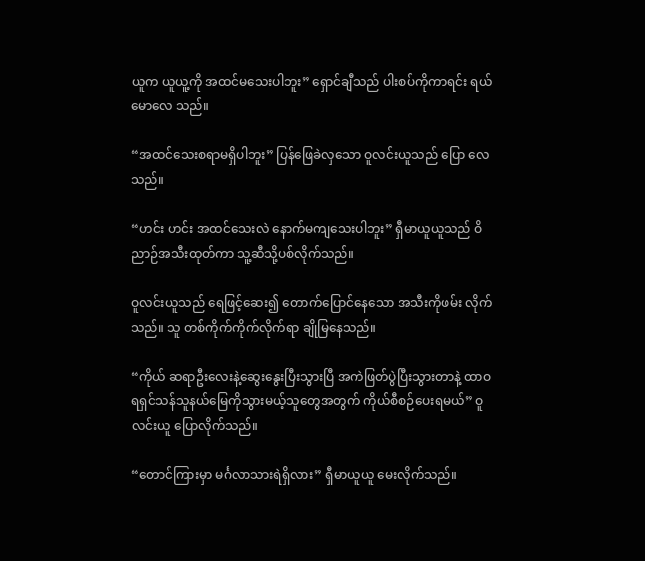ယူက ယူယူ့ကို အထင်မသေးပါဘူး” ရှောင်ချီသည် ပါးစပ်ကိုကာရင်း ရယ်မောလေ သည်။

“အထင်သေးစရာမရှိပါဘူး” ပြန်ဖြေခဲလှသော ဝူလင်းယူသည် ပြော လေသည်။

“ဟင်း ဟင်း အထင်သေးလဲ နောက်မကျသေးပါဘူး” ရှီမာယူယူသည် ဝိညာဉ်အသီးထုတ်ကာ သူ့ဆီသို့ပစ်လိုက်သည်။

ဝူလင်းယူသည် ရေဖြင့်ဆေး၍ တောက်ပြောင်နေသော အသီးကိုဖမ်း လိုက်သည်။ သူ တစ်ကိုက်ကိုက်လိုက်ရာ ချိုမြနေသည်။

“ကိုယ် ဆရာဦးလေးနဲ့ဆွေးနွေးပြီးသွားပြီ အကဲဖြတ်ပွဲပြီးသွားတာနဲ့ ထာဝရရှင်သန်သူနယ်မြေကိုသွားမယ့်သူတွေအတွက် ကိုယ်စီစဉ်ပေးရမယ်” ဝူလင်းယူ ပြောလိုက်သည်။

“တောင်ကြားမှာ မင်္ဂလာသားရဲရှိလား” ရှီမာယူယူ မေးလိုက်သည်။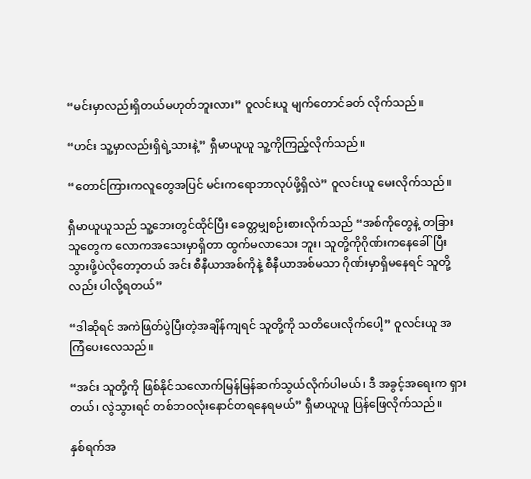“မင်းမှာလည်းရှိတယ်မဟုတ်ဘူးလား” ဝူလင်းယူ မျက်တောင်ခတ် လိုက်သည်။

“ဟင်း သူ့မှာလည်းရှိရဲ့သားနဲ့” ရှီမာယူယူ သူ့ကိုကြည့်လိုက်သည်။

“တောင်ကြားကလူတွေအပြင် မင်းကရောဘာလုပ်ဖို့ရှိလဲ” ဝူလင်းယူ မေးလိုက်သည်။

ရှီမာယူယူသည် သူ့ဘေးတွင်ထိုင်ပြီး ခေတ္တမျှစဉ်းစားလိုက်သည် “အစ်ကိုတွေနဲ့ တခြားသူတွေက လောကအသေးမှာရှိတာ ထွက်မလာသေး ဘူး၊ သူတို့ကိုဂိုဏ်းကနေခေါ်ပြီးသွားဖို့ပဲလိုတော့တယ် အင်း စီနီယာအစ်ကိုနဲ့ စီနီယာအစ်မသာ ဂိုဏ်းမှာရှိမနေရင် သူတို့လည်း ပါလို့ရတယ်”

“ဒါဆိုရင် အကဲဖြတ်ပွဲပြီးတဲ့အချိန်ကျရင် သူတို့ကို သတိပေးလိုက်ပေါ့” ဝူလင်းယူ အကြံပေးလေသည်။

“အင်း သူတို့ကို ဖြစ်နိုင်သလောက်မြန်မြန်ဆက်သွယ်လိုက်ပါမယ်၊ ဒီ အခွင့်အရေးက ရှားတယ်၊ လွဲသွားရင် တစ်ဘဝလုံးနောင်တရနေရမယ်” ရှီမာယူယူ ပြန်ဖြေလိုက်သည်။

နှစ်ရက်အ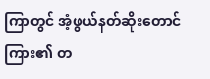ကြာတွင် အံ့ဖွယ်နတ်ဆိုးတောင်ကြား၏ တ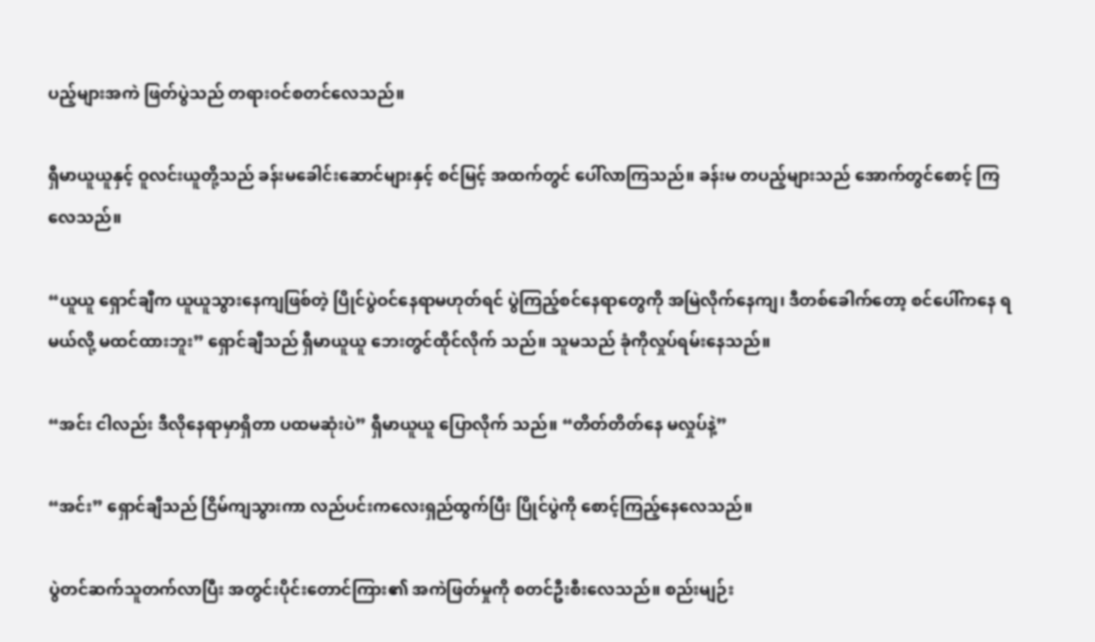ပည့်များအကဲ ဖြတ်ပွဲသည် တရားဝင်စတင်လေသည်။

ရှီမာယူယူနှင့် ဝူလင်းယူတို့သည် ခန်းမခေါင်းဆောင်များနှင့် စင်မြင့် အထက်တွင် ပေါ်လာကြသည်။ ခန်းမ တပည့်များသည် အောက်တွင်စောင့် ကြလေသည်။

“ယူယူ ရှောင်ချီက ယူယူသွားနေကျဖြစ်တဲ့ ပြိုင်ပွဲဝင်နေရာမဟုတ်ရင် ပွဲကြည့်စင်နေရာတွေကို အမြဲလိုက်နေကျ၊ ဒီတစ်ခေါက်တော့ စင်ပေါ်ကနေ ရမယ်လို့ မထင်ထားဘူး” ရှောင်ချီသည် ရှီမာယူယူ ဘေးတွင်ထိုင်လိုက် သည်။ သူမသည် ခုံကိုလှုပ်ရမ်းနေသည်။

“အင်း ငါလည်း ဒီလိုနေရာမှာရှိတာ ပထမဆုံးပဲ” ရှီမာယူယူ ပြောလိုက် သည်။ “တိတ်တိတ်နေ မလှုပ်နဲ့”

“အင်း” ရှောင်ချီသည် ငြိမ်ကျသွားကာ လည်ပင်းကလေးရှည်ထွက်ပြီး ပြိုင်ပွဲကို စောင့်ကြည့်နေလေသည်။

ပွဲတင်ဆက်သူတက်လာပြီး အတွင်းပိုင်းတောင်ကြား၏ အကဲဖြတ်မှုကို စတင်ဦးစီးလေသည်။ စည်းမျဉ်း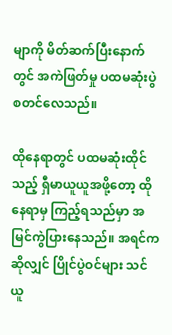မျာကို မိတ်ဆက်ပြီးနောက်တွင် အကဲဖြတ်မှု ပထမဆုံးပွဲစတင်လေသည်။

ထိုနေရာတွင် ပထမဆုံးထိုင်သည့် ရှီမာယူယူအဖို့တော့ ထိုနေရာမှ ကြည့်ရသည်မှာ အမြင်ကွဲပြားနေသည်။ အရင်ကဆိုလျှင် ပြိုင်ပွဲဝင်များ သင်ယူ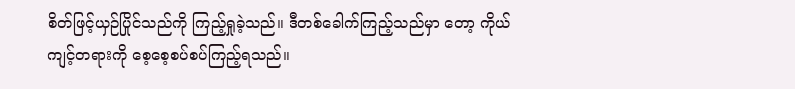စိတ်ဖြင့်ယှဉ်ပြိုင်သည်ကို ကြည့်ရှုခဲ့သည်။ ဒီတစ်ခေါက်ကြည့်သည်မှာ တော့ ကိုယ်ကျင့်တရားကို စေ့စေ့စပ်စပ်ကြည့်ရသည်။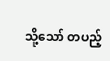သို့သော် တပည့်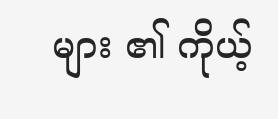များ ၏ ကိုယ့်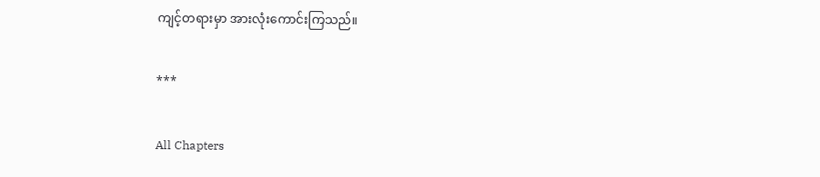ကျင့်တရားမှာ အားလုံးကောင်းကြသည်။

***

All Chapters